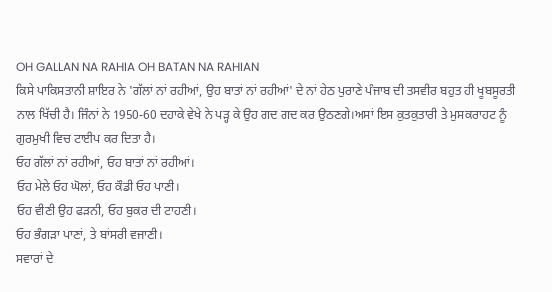OH GALLAN NA RAHIA OH BATAN NA RAHIAN
ਕਿਸੇ ਪਾਕਿਸਤਾਨੀ ਸ਼ਾਇਰ ਨੇ 'ਗੱਲਾਂ ਨਾਂ ਰਹੀਆਂ, ਉਹ ਬਾਤਾਂ ਨਾਂ ਰਹੀਆਂ' ਦੇ ਨਾਂ ਹੇਠ ਪੁਰਾਣੇ ਪੰਜਾਬ ਦੀ ਤਸਵੀਰ ਬਹੁਤ ਹੀ ਖੂਬਸੂਰਤੀ ਨਾਲ ਖਿੱਚੀ ਹੈ। ਜਿੰਨਾਂ ਨੇ 1950-60 ਦਹਾਕੇ ਵੇਖੇ ਨੇ ਪੜ੍ਹ ਕੇ ਉਹ ਗਦ ਗਦ ਕਰ ਉਠਣਗੇ।ਅਸਾਂ ਇਸ ਕੁਤਕੁਤਾਰੀ ਤੇ ਮੁਸਕਰਾਹਟ ਨੂੰ ਗੁਰਮੁਖੀ ਵਿਚ ਟਾਈਪ ਕਰ ਦਿਤਾ ਹੈ।
ਓਹ ਗੱਲਾਂ ਨਾਂ ਰਹੀਆਂ, ਓਹ ਬਾਤਾਂ ਨਾਂ ਰਹੀਆਂ।
ਓਹ ਮੇਲੇ ਓਹ ਘੋਲਾਂ, ਓਹ ਕੌਡੀ ਓਹ ਪਾਣੀ।
ਓਹ ਵੀਣੀ ਉਹ ਫੜਨੀ, ਓਹ ਬੁਕਰ ਦੀ ਟਾਹਣੀ।
ਓਹ ਭੰਗੜਾ ਪਾਣਾਂ, ਤੇ ਬਾਂਸਰੀ ਵਜਾਣੀ।
ਸਵਾਰਾਂ ਦੇ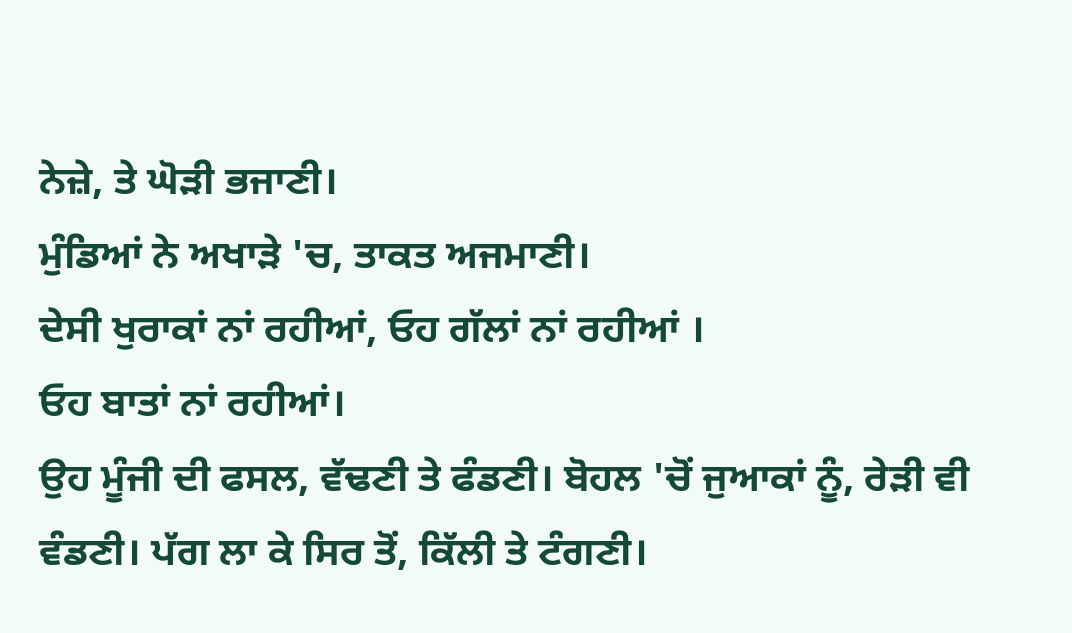ਨੇਜ਼ੇ, ਤੇ ਘੋੜੀ ਭਜਾਣੀ।
ਮੁੰਡਿਆਂ ਨੇ ਅਖਾੜੇ 'ਚ, ਤਾਕਤ ਅਜਮਾਣੀ।
ਦੇਸੀ ਖੁਰਾਕਾਂ ਨਾਂ ਰਹੀਆਂ, ਓਹ ਗੱਲਾਂ ਨਾਂ ਰਹੀਆਂ ।
ਓਹ ਬਾਤਾਂ ਨਾਂ ਰਹੀਆਂ।
ਉਹ ਮੂੰਜੀ ਦੀ ਫਸਲ, ਵੱਢਣੀ ਤੇ ਫੰਡਣੀ। ਬੋਹਲ 'ਚੋਂ ਜੁਆਕਾਂ ਨੂੰ, ਰੇੜੀ ਵੀ ਵੰਡਣੀ। ਪੱਗ ਲਾ ਕੇ ਸਿਰ ਤੋਂ, ਕਿੱਲੀ ਤੇ ਟੰਗਣੀ।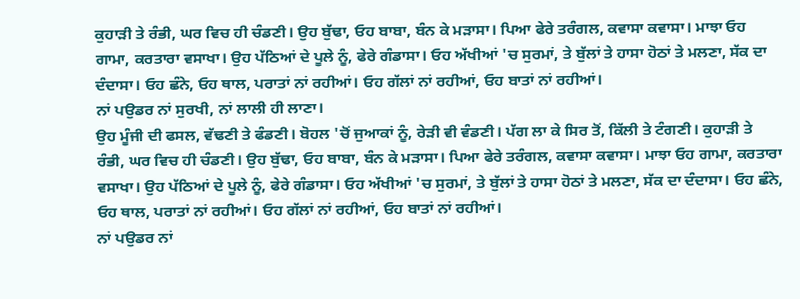ਕੁਹਾੜੀ ਤੇ ਰੰਭੀ, ਘਰ ਵਿਚ ਹੀ ਚੰਡਣੀ। ਉਹ ਬੁੱਢਾ, ਓਹ ਬਾਬਾ, ਬੰਨ ਕੇ ਮੜਾਸਾ। ਪਿਆ ਫੇਰੇ ਤਰੰਗਲ, ਕਵਾਸਾ ਕਵਾਸਾ। ਮਾਝਾ ਓਹ ਗਾਮਾ, ਕਰਤਾਰਾ ਵਸਾਖਾ। ਉਹ ਪੱਠਿਆਂ ਦੇ ਪੂਲੇ ਨੂੰ, ਫੇਰੇ ਗੰਡਾਸਾ। ਓਹ ਅੱਖੀਆਂ 'ਚ ਸੁਰਮਾਂ, ਤੇ ਬੁੱਲਾਂ ਤੇ ਹਾਸਾ ਹੋਠਾਂ ਤੇ ਮਲਣਾ, ਸੱਕ ਦਾ ਦੰਦਾਸਾ। ਓਹ ਛੰਨੇ, ਓਹ ਥਾਲ, ਪਰਾਤਾਂ ਨਾਂ ਰਹੀਆਂ। ਓਹ ਗੱਲਾਂ ਨਾਂ ਰਹੀਆਂ, ਓਹ ਬਾਤਾਂ ਨਾਂ ਰਹੀਆਂ।
ਨਾਂ ਪਉਡਰ ਨਾਂ ਸੁਰਖੀ, ਨਾਂ ਲਾਲੀ ਹੀ ਲਾਣਾ।
ਉਹ ਮੂੰਜੀ ਦੀ ਫਸਲ, ਵੱਢਣੀ ਤੇ ਫੰਡਣੀ। ਬੋਹਲ 'ਚੋਂ ਜੁਆਕਾਂ ਨੂੰ, ਰੇੜੀ ਵੀ ਵੰਡਣੀ। ਪੱਗ ਲਾ ਕੇ ਸਿਰ ਤੋਂ, ਕਿੱਲੀ ਤੇ ਟੰਗਣੀ। ਕੁਹਾੜੀ ਤੇ ਰੰਭੀ, ਘਰ ਵਿਚ ਹੀ ਚੰਡਣੀ। ਉਹ ਬੁੱਢਾ, ਓਹ ਬਾਬਾ, ਬੰਨ ਕੇ ਮੜਾਸਾ। ਪਿਆ ਫੇਰੇ ਤਰੰਗਲ, ਕਵਾਸਾ ਕਵਾਸਾ। ਮਾਝਾ ਓਹ ਗਾਮਾ, ਕਰਤਾਰਾ ਵਸਾਖਾ। ਉਹ ਪੱਠਿਆਂ ਦੇ ਪੂਲੇ ਨੂੰ, ਫੇਰੇ ਗੰਡਾਸਾ। ਓਹ ਅੱਖੀਆਂ 'ਚ ਸੁਰਮਾਂ, ਤੇ ਬੁੱਲਾਂ ਤੇ ਹਾਸਾ ਹੋਠਾਂ ਤੇ ਮਲਣਾ, ਸੱਕ ਦਾ ਦੰਦਾਸਾ। ਓਹ ਛੰਨੇ, ਓਹ ਥਾਲ, ਪਰਾਤਾਂ ਨਾਂ ਰਹੀਆਂ। ਓਹ ਗੱਲਾਂ ਨਾਂ ਰਹੀਆਂ, ਓਹ ਬਾਤਾਂ ਨਾਂ ਰਹੀਆਂ।
ਨਾਂ ਪਉਡਰ ਨਾਂ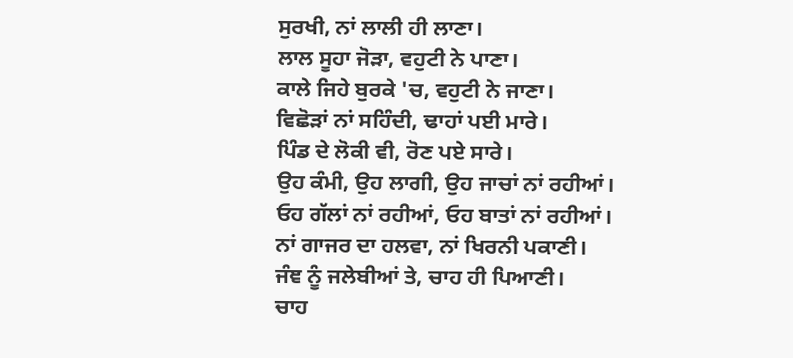ਸੁਰਖੀ, ਨਾਂ ਲਾਲੀ ਹੀ ਲਾਣਾ।
ਲਾਲ ਸੂਹਾ ਜੋੜਾ, ਵਹੁਟੀ ਨੇ ਪਾਣਾ।
ਕਾਲੇ ਜਿਹੇ ਬੁਰਕੇ 'ਚ, ਵਹੁਟੀ ਨੇ ਜਾਣਾ।
ਵਿਛੋੜਾਂ ਨਾਂ ਸਹਿੰਦੀ, ਢਾਹਾਂ ਪਈ ਮਾਰੇ।
ਪਿੰਡ ਦੇ ਲੋਕੀ ਵੀ, ਰੋਣ ਪਏ ਸਾਰੇ।
ਉਹ ਕੰਮੀ, ਉਹ ਲਾਗੀ, ਉਹ ਜਾਚਾਂ ਨਾਂ ਰਹੀਆਂ।
ਓਹ ਗੱਲਾਂ ਨਾਂ ਰਹੀਆਂ, ਓਹ ਬਾਤਾਂ ਨਾਂ ਰਹੀਆਂ।
ਨਾਂ ਗਾਜਰ ਦਾ ਹਲਵਾ, ਨਾਂ ਖਿਰਨੀ ਪਕਾਣੀ।
ਜੰਞ ਨੂੰ ਜਲੇਬੀਆਂ ਤੇ, ਚਾਹ ਹੀ ਪਿਆਣੀ।
ਚਾਹ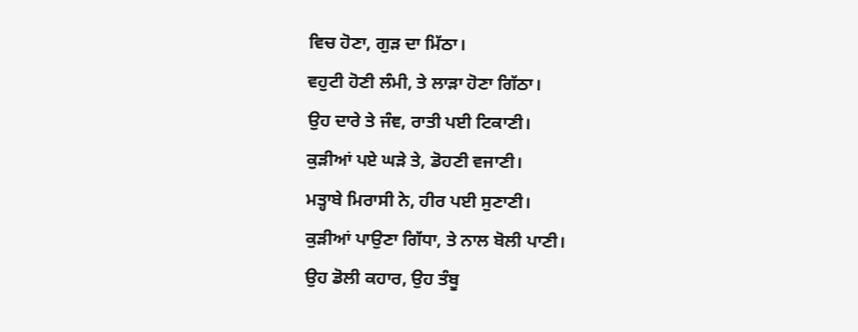ਵਿਚ ਹੋਣਾ, ਗੁੜ ਦਾ ਮਿੱਠਾ।
ਵਹੁਟੀ ਹੋਣੀ ਲੰਮੀ, ਤੇ ਲਾੜਾ ਹੋਣਾ ਗਿੱਠਾ।
ਉਹ ਦਾਰੇ ਤੇ ਜੰਞ, ਰਾਤੀ ਪਈ ਟਿਕਾਣੀ।
ਕੁੜੀਆਂ ਪਏ ਘੜੇ ਤੇ, ਡੋਹਣੀ ਵਜਾਣੀ।
ਮਤ੍ਹਾਬੇ ਮਿਰਾਸੀ ਨੇ, ਹੀਰ ਪਈ ਸੁਣਾਣੀ।
ਕੁੜੀਆਂ ਪਾਉਣਾ ਗਿੱਧਾ, ਤੇ ਨਾਲ ਬੋਲੀ ਪਾਣੀ।
ਉਹ ਡੋਲੀ ਕਹਾਰ, ਉਹ ਤੰਬੂ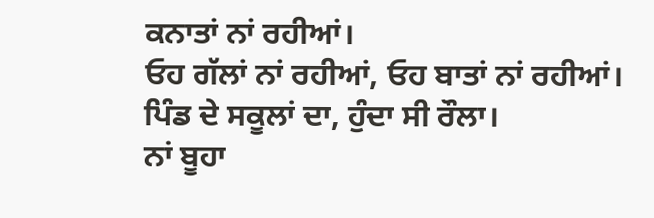ਕਨਾਤਾਂ ਨਾਂ ਰਹੀਆਂ।
ਓਹ ਗੱਲਾਂ ਨਾਂ ਰਹੀਆਂ, ਓਹ ਬਾਤਾਂ ਨਾਂ ਰਹੀਆਂ।
ਪਿੰਡ ਦੇ ਸਕੂਲਾਂ ਦਾ, ਹੁੰਦਾ ਸੀ ਰੌਲਾ।
ਨਾਂ ਬੂਹਾ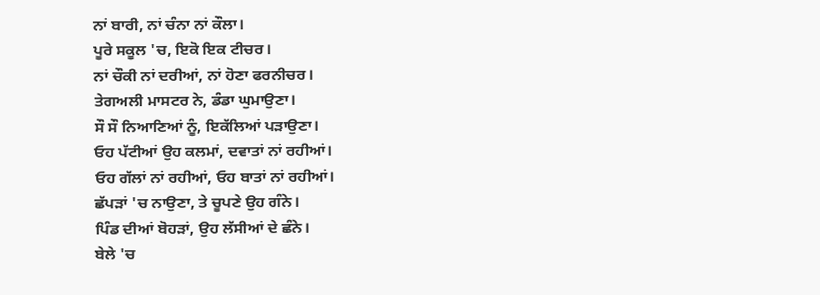ਨਾਂ ਬਾਰੀ, ਨਾਂ ਚੰਨਾ ਨਾਂ ਕੌਲਾ।
ਪੂਰੇ ਸਕੂਲ 'ਚ, ਇਕੋ ਇਕ ਟੀਚਰ।
ਨਾਂ ਚੌਕੀ ਨਾਂ ਦਰੀਆਂ, ਨਾਂ ਹੋਣਾ ਫਰਨੀਚਰ।
ਤੇਗਅਲੀ ਮਾਸਟਰ ਨੇ, ਡੰਡਾ ਘੁਮਾਉਣਾ।
ਸੌ ਸੌ ਨਿਆਣਿਆਂ ਨੂੰ, ਇਕੱਲਿਆਂ ਪੜਾਉਣਾ।
ਓਹ ਪੱਟੀਆਂ ਉਹ ਕਲਮਾਂ, ਦਵਾਤਾਂ ਨਾਂ ਰਹੀਆਂ।
ਓਹ ਗੱਲਾਂ ਨਾਂ ਰਹੀਆਂ, ਓਹ ਬਾਤਾਂ ਨਾਂ ਰਹੀਆਂ।
ਛੱਪੜਾਂ 'ਚ ਨਾਉਣਾ, ਤੇ ਚੂਪਣੇ ਉਹ ਗੰਨੇ।
ਪਿੰਡ ਦੀਆਂ ਬੋਹੜਾਂ, ਉਹ ਲੱਸੀਆਂ ਦੇ ਛੰਨੇ।
ਬੇਲੇ 'ਚ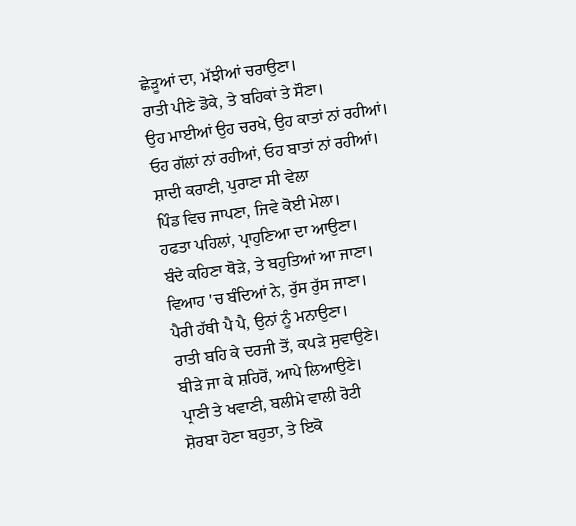ਛੇੜੂਆਂ ਦਾ, ਮੱਝੀਆਂ ਚਰਾਉਣਾ।
ਰਾਤੀ ਪੀਣੇ ਡੋਕੇ, ਤੇ ਬਹਿਕਾਂ ਤੇ ਸੌਣਾ।
ਉਹ ਮਾਈਆਂ ਉਹ ਚਰਖੇ, ਉਹ ਕਾਤਾਂ ਨਾਂ ਰਹੀਆਂ।
ਓਹ ਗੱਲਾਂ ਨਾਂ ਰਹੀਆਂ, ਓਹ ਬਾਤਾਂ ਨਾਂ ਰਹੀਆਂ।
ਸ਼ਾਦੀ ਕਰਾਣੀ, ਪੁਰਾਣਾ ਸੀ ਵੇਲਾ
ਪਿੰਡ ਵਿਚ ਜਾਪਣਾ, ਜਿਵੇ ਕੋਈ ਮੇਲਾ।
ਹਫਤਾ ਪਹਿਲਾਂ, ਪ੍ਰਾਹੁਣਿਆ ਦਾ ਆਉਣਾ।
ਬੰਦੇ ਕਹਿਣਾ ਥੋੜੇ, ਤੇ ਬਹੁਤਿਆਂ ਆ ਜਾਣਾ।
ਵਿਆਹ 'ਚ ਬੰਦਿਆਂ ਨੇ, ਰੁੱਸ ਰੁੱਸ ਜਾਣਾ।
ਪੈਰੀ ਹੱਥੀ ਪੈ ਪੈ, ਉਨਾਂ ਨੂੰ ਮਨਾਉਣਾ।
ਰਾਤੀ ਬਹਿ ਕੇ ਦਰਜੀ ਤੋਂ, ਕਪੜੇ ਸੁਵਾਉਣੇ।
ਬੀੜੇ ਜਾ ਕੇ ਸ਼ਹਿਰੋਂ, ਆਪੇ ਲਿਆਉਣੇ।
ਪ੍ਰਾਣੀ ਤੇ ਖਵਾਣੀ, ਬਲੀਮੇ ਵਾਲੀ ਰੋਟੀ
ਸ਼ੋਰਬਾ ਹੋਣਾ ਬਹੁਤਾ, ਤੇ ਇਕੋ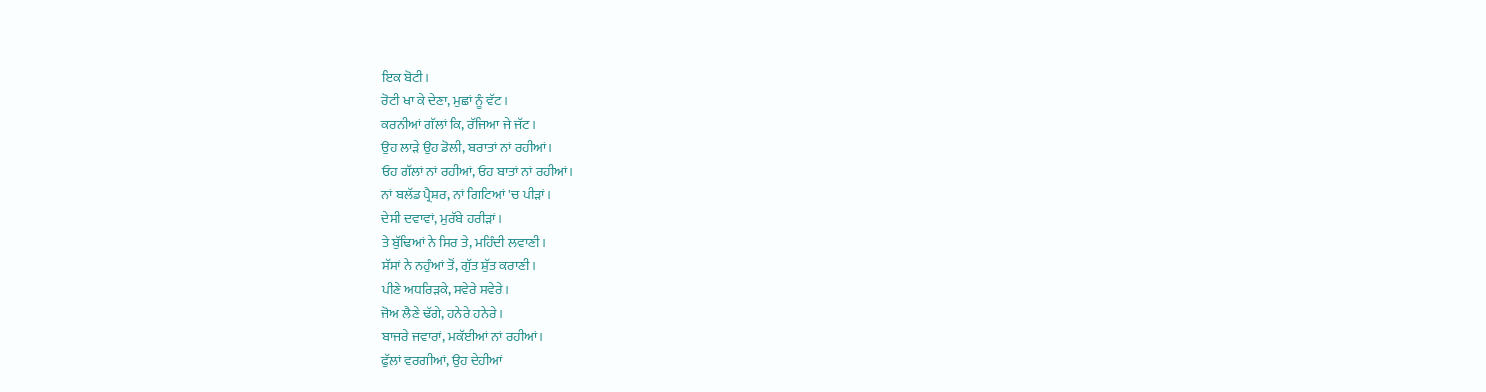ਇਕ ਬੋਟੀ।
ਰੋਟੀ ਖਾ ਕੇ ਦੇਣਾ, ਮੁਛਾਂ ਨੂੰ ਵੱਟ।
ਕਰਨੀਆਂ ਗੱਲਾਂ ਕਿ, ਰੱਜਿਆ ਜੇ ਜੱਟ।
ਉਹ ਲਾੜੇ ਉਹ ਡੋਲੀ, ਬਰਾਤਾਂ ਨਾਂ ਰਹੀਆਂ।
ਓਹ ਗੱਲਾਂ ਨਾਂ ਰਹੀਆਂ, ਓਹ ਬਾਤਾਂ ਨਾਂ ਰਹੀਆਂ।
ਨਾਂ ਬਲੱਡ ਪ੍ਰੈਸ਼ਰ, ਨਾਂ ਗਿਟਿਆਂ 'ਚ ਪੀੜਾਂ।
ਦੇਸੀ ਦਵਾਵਾਂ, ਮੁਰੱਬੇ ਹਰੀੜਾਂ।
ਤੇ ਬੁੱਢਿਆਂ ਨੇ ਸਿਰ ਤੇ, ਮਹਿੰਦੀ ਲਵਾਣੀ।
ਸੱਸਾਂ ਨੇ ਨਹੁੰਆਂ ਤੋਂ, ਗੁੱਤ ਸ਼ੁੱਤ ਕਰਾਣੀ।
ਪੀਣੇ ਅਧਰਿੜਕੇ, ਸਵੇਰੇ ਸਵੇਰੇ।
ਜੋਅ ਲੈਣੇ ਢੱਗੇ, ਹਨੇਰੇ ਹਨੇਰੇ।
ਬਾਜਰੇ ਜਵਾਰਾਂ, ਮਕੱਈਆਂ ਨਾਂ ਰਹੀਆਂ।
ਫੁੱਲਾਂ ਵਰਗੀਆਂ, ਉਹ ਦੇਹੀਆਂ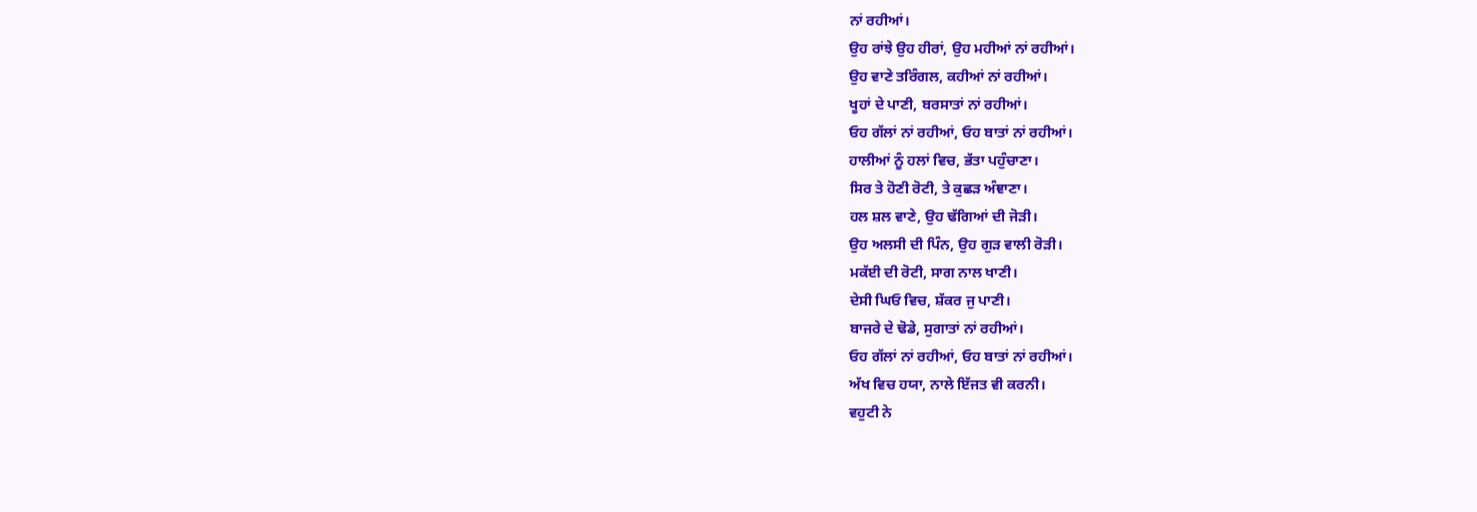ਨਾਂ ਰਹੀਆਂ।
ਉਹ ਰਾਂਝੇ ਉਹ ਹੀਰਾਂ, ਉਹ ਮਹੀਆਂ ਨਾਂ ਰਹੀਆਂ।
ਉਹ ਵਾਣੇ ਤਰਿੰਗਲ, ਕਹੀਆਂ ਨਾਂ ਰਹੀਆਂ।
ਖੂਹਾਂ ਦੇ ਪਾਣੀ, ਬਰਸਾਤਾਂ ਨਾਂ ਰਹੀਆਂ।
ਓਹ ਗੱਲਾਂ ਨਾਂ ਰਹੀਆਂ, ਓਹ ਬਾਤਾਂ ਨਾਂ ਰਹੀਆਂ।
ਹਾਲੀਆਂ ਨੂੰ ਹਲਾਂ ਵਿਚ, ਭੱਤਾ ਪਹੁੰਚਾਣਾ।
ਸਿਰ ਤੇ ਹੋਣੀ ਰੋਟੀ, ਤੇ ਕੁਛੜ ਅੰਞਾਣਾ।
ਹਲ ਸ਼ਲ ਵਾਣੇ, ਉਹ ਢੱਗਿਆਂ ਦੀ ਜੋੜੀ।
ਉਹ ਅਲਸੀ ਦੀ ਪਿੰਨ, ਉਹ ਗੁੜ ਵਾਲੀ ਰੋੜੀ।
ਮਕੱਈ ਦੀ ਰੋਟੀ, ਸਾਗ ਨਾਲ ਖਾਣੀ।
ਦੇਸੀ ਘਿਓ ਵਿਚ, ਸ਼ੱਕਰ ਜੁ ਪਾਣੀ।
ਬਾਜਰੇ ਦੇ ਢੋਡੇ, ਸੁਗਾਤਾਂ ਨਾਂ ਰਹੀਆਂ।
ਓਹ ਗੱਲਾਂ ਨਾਂ ਰਹੀਆਂ, ਓਹ ਬਾਤਾਂ ਨਾਂ ਰਹੀਆਂ।
ਅੱਖ ਵਿਚ ਹਯਾ, ਨਾਲੇ ਇੱਜਤ ਵੀ ਕਰਨੀ।
ਵਹੁਟੀ ਨੇ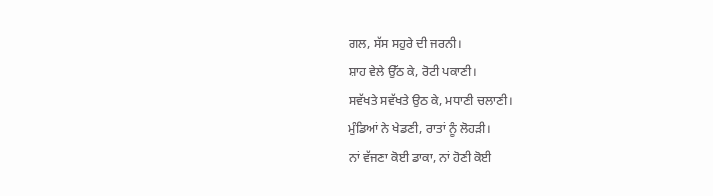ਗਲ, ਸੱਸ ਸਹੁਰੇ ਦੀ ਜਰਨੀ।
ਸ਼ਾਹ ਵੇਲੇ ਉੱਠ ਕੇ, ਰੋਟੀ ਪਕਾਣੀ।
ਸਵੱਖਤੇ ਸਵੱਖਤੇ ਉਠ ਕੇ, ਮਧਾਣੀ ਚਲਾਣੀ।
ਮੁੰਡਿਆਂ ਨੇ ਖੇਡਣੀ, ਰਾਤਾਂ ਨੂੰ ਲੋਹੜੀ।
ਨਾਂ ਵੱਜਣਾ ਕੋਈ ਡਾਕਾ, ਨਾਂ ਹੋਣੀ ਕੋਈ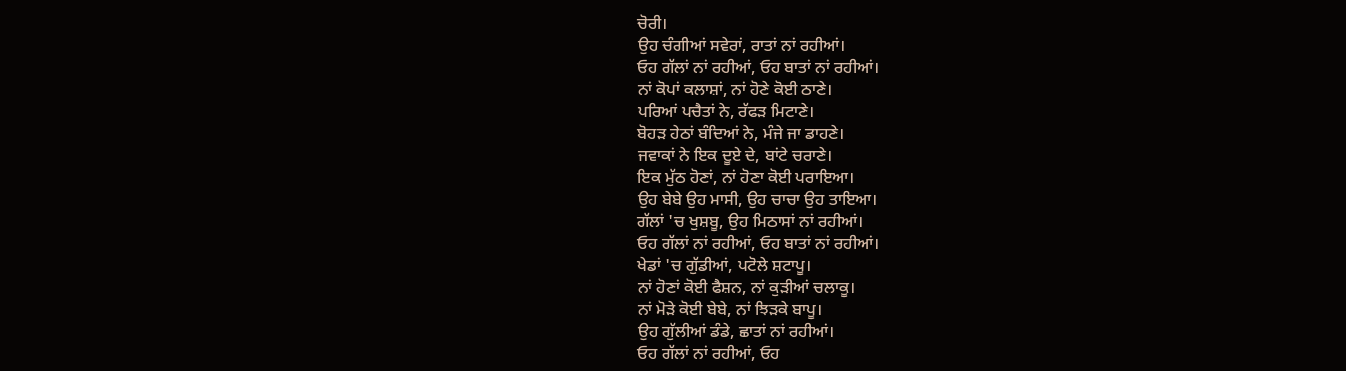ਚੋਰੀ।
ਉਹ ਚੰਗੀਆਂ ਸਵੇਰਾਂ, ਰਾਤਾਂ ਨਾਂ ਰਹੀਆਂ।
ਓਹ ਗੱਲਾਂ ਨਾਂ ਰਹੀਆਂ, ਓਹ ਬਾਤਾਂ ਨਾਂ ਰਹੀਆਂ।
ਨਾਂ ਕੋਪਾਂ ਕਲਾਸ਼ਾਂ, ਨਾਂ ਹੋਣੇ ਕੋਈ ਠਾਣੇ।
ਪਰਿਆਂ ਪਚੈਤਾਂ ਨੇ, ਰੱਫੜ ਮਿਟਾਣੇ।
ਬੋਹੜ ਹੇਠਾਂ ਬੰਦਿਆਂ ਨੇ, ਮੰਜੇ ਜਾ ਡਾਹਣੇ।
ਜਵਾਕਾਂ ਨੇ ਇਕ ਦੂਏ ਦੇ, ਬਾਂਟੇ ਚਰਾਣੇ।
ਇਕ ਮੁੱਠ ਹੋਣਾਂ, ਨਾਂ ਹੋਣਾ ਕੋਈ ਪਰਾਇਆ।
ਉਹ ਬੇਬੇ ਉਹ ਮਾਸੀ, ਉਹ ਚਾਚਾ ਉਹ ਤਾਇਆ।
ਗੱਲਾਂ 'ਚ ਖੁਸ਼ਬੂ, ਉਹ ਮਿਠਾਸਾਂ ਨਾਂ ਰਹੀਆਂ।
ਓਹ ਗੱਲਾਂ ਨਾਂ ਰਹੀਆਂ, ਓਹ ਬਾਤਾਂ ਨਾਂ ਰਹੀਆਂ।
ਖੇਡਾਂ 'ਚ ਗੁੱਡੀਆਂ, ਪਟੋਲੇ ਸ਼ਟਾਪੂ।
ਨਾਂ ਹੋਣਾਂ ਕੋਈ ਫੈਸ਼ਨ, ਨਾਂ ਕੁੜੀਆਂ ਚਲਾਕੂ।
ਨਾਂ ਮੋੜੇ ਕੋਈ ਬੇਬੇ, ਨਾਂ ਝਿੜਕੇ ਬਾਪੂ।
ਉਹ ਗੁੱਲੀਆਂ ਡੰਡੇ, ਛਾਤਾਂ ਨਾਂ ਰਹੀਆਂ।
ਓਹ ਗੱਲਾਂ ਨਾਂ ਰਹੀਆਂ, ਓਹ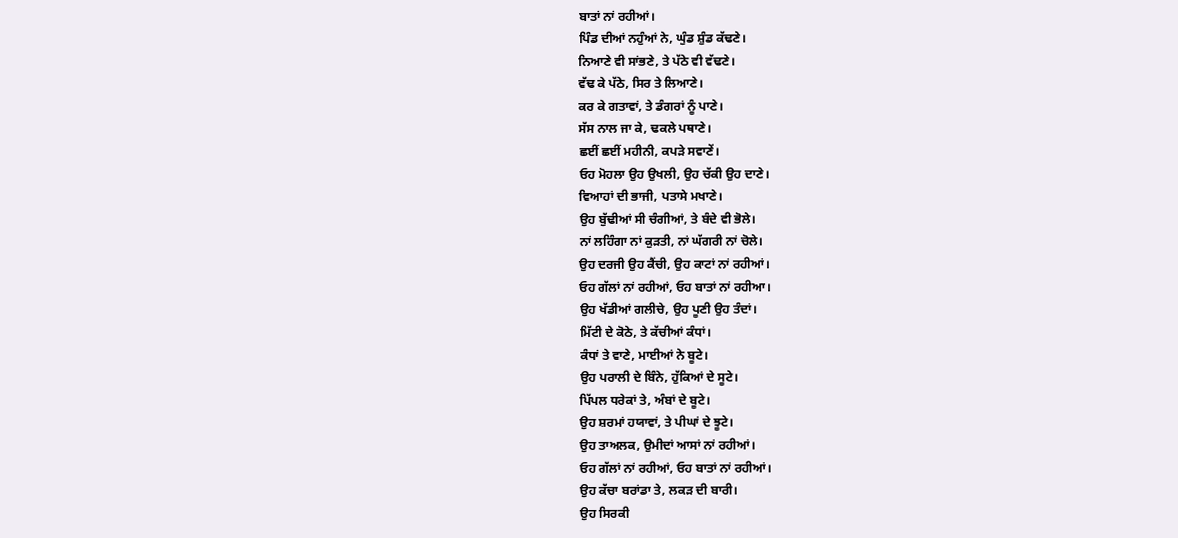ਬਾਤਾਂ ਨਾਂ ਰਹੀਆਂ।
ਪਿੰਡ ਦੀਆਂ ਨਹੁੰਆਂ ਨੇ, ਘੁੰਡ ਸ਼ੁੰਡ ਕੱਢਣੇ।
ਨਿਆਣੇ ਵੀ ਸਾਂਭਣੇ, ਤੇ ਪੱਠੇ ਵੀ ਵੱਢਣੇ।
ਵੱਢ ਕੇ ਪੱਠੇ, ਸਿਰ ਤੇ ਲਿਆਣੇ।
ਕਰ ਕੇ ਗਤਾਵਾਂ, ਤੇ ਡੰਗਰਾਂ ਨੂੰ ਪਾਣੇ।
ਸੱਸ ਨਾਲ ਜਾ ਕੇ, ਢਕਲੇ ਪਥਾਣੇ।
ਛਈਂ ਛਈਂ ਮਹੀਨੀ, ਕਪੜੇ ਸਵਾਣੇਂ।
ਓਹ ਮੋਹਲਾ ਉਹ ਉਖਲੀ, ਉਹ ਚੱਕੀ ਉਹ ਦਾਣੇ।
ਵਿਆਹਾਂ ਦੀ ਭਾਜੀ, ਪਤਾਸੇ ਮਖਾਣੇ।
ਉਹ ਬੁੱਢੀਆਂ ਸੀ ਚੰਗੀਆਂ, ਤੇ ਬੰਦੇ ਵੀ ਭੋਲੇ।
ਨਾਂ ਲਹਿੰਗਾ ਨਾਂ ਕੁੜਤੀ, ਨਾਂ ਘੱਗਰੀ ਨਾਂ ਚੋਲੇ।
ਉਹ ਦਰਜੀ ਉਹ ਕੈਂਚੀ, ਉਹ ਕਾਟਾਂ ਨਾਂ ਰਹੀਆਂ।
ਓਹ ਗੱਲਾਂ ਨਾਂ ਰਹੀਆਂ, ਓਹ ਬਾਤਾਂ ਨਾਂ ਰਹੀਆ।
ਉਹ ਖੱਡੀਆਂ ਗਲੀਚੇ, ਉਹ ਪੂਣੀ ਉਹ ਤੰਦਾਂ।
ਮਿੱਟੀ ਦੇ ਕੋਠੇ, ਤੇ ਕੱਚੀਆਂ ਕੰਧਾਂ।
ਕੰਧਾਂ ਤੇ ਵਾਣੇ, ਮਾਈਆਂ ਨੇ ਬੂਟੇ।
ਉਹ ਪਰਾਲੀ ਦੇ ਬਿੰਨੇ, ਹੁੱਕਿਆਂ ਦੇ ਸੂਟੇ।
ਪਿੱਪਲ ਧਰੇਕਾਂ ਤੇ, ਅੰਬਾਂ ਦੇ ਬੂਟੇ।
ਉਹ ਸ਼ਰਮਾਂ ਹਯਾਵਾਂ, ਤੇ ਪੀਘਾਂ ਦੇ ਝੂਟੇ।
ਉਹ ਤਾਅਲਕ, ਉਮੀਦਾਂ ਆਸਾਂ ਨਾਂ ਰਹੀਆਂ।
ਓਹ ਗੱਲਾਂ ਨਾਂ ਰਹੀਆਂ, ਓਹ ਬਾਤਾਂ ਨਾਂ ਰਹੀਆਂ।
ਉਹ ਕੱਚਾ ਬਰਾਂਡਾ ਤੇ, ਲਕੜ ਦੀ ਬਾਰੀ।
ਉਹ ਸਿਰਕੀ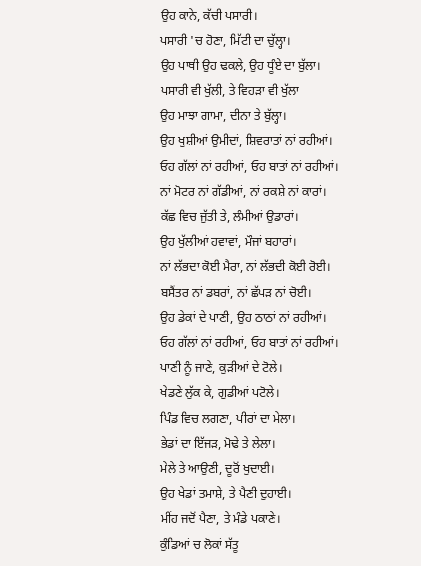ਉਹ ਕਾਨੇ, ਕੱਚੀ ਪਸਾਰੀ।
ਪਸਾਰੀ 'ਚ ਹੋਣਾ, ਮਿੱਟੀ ਦਾ ਚੁੱਲ੍ਹਾ।
ਉਹ ਪਾਥੀ ਉਹ ਢਕਲੇ, ਉਹ ਧੂੰਏ ਦਾ ਬੁੱਲਾ।
ਪਸਾਰੀ ਵੀ ਖੁੱਲੀ, ਤੇ ਵਿਹੜਾ ਵੀ ਖੁੱਲਾ
ਉਹ ਮਾਝਾ ਗਾਮਾ, ਦੀਨਾ ਤੇ ਬੁੱਲ੍ਹਾ।
ਉਹ ਖੁਸ਼ੀਆਂ ਉਮੀਦਾਂ, ਸ਼ਿਵਰਾਤਾਂ ਨਾਂ ਰਹੀਆਂ।
ਓਹ ਗੱਲਾਂ ਨਾਂ ਰਹੀਆਂ, ਓਹ ਬਾਤਾਂ ਨਾਂ ਰਹੀਆਂ।
ਨਾਂ ਮੋਟਰ ਨਾਂ ਗੱਡੀਆਂ, ਨਾਂ ਰਕਸ਼ੇ ਨਾਂ ਕਾਰਾਂ।
ਕੱਛ ਵਿਚ ਜੁੱਤੀ ਤੇ, ਲੰਮੀਆਂ ਉਡਾਰਾਂ।
ਉਹ ਖੁੱਲੀਆਂ ਹਵਾਵਾਂ, ਮੌਜਾਂ ਬਹਾਰਾਂ।
ਨਾਂ ਲੱਭਦਾ ਕੋਈ ਮੈਰਾ, ਨਾਂ ਲੱਭਦੀ ਕੋਈ ਰੋਈ।
ਬਸੈਂਤਰ ਨਾਂ ਡਬਰਾਂ, ਨਾਂ ਛੱਪੜ ਨਾਂ ਚੋਈ।
ਉਹ ਡੇਕਾਂ ਦੇ ਪਾਣੀ, ਉਹ ਠਾਠਾਂ ਨਾਂ ਰਹੀਆਂ।
ਓਹ ਗੱਲਾਂ ਨਾਂ ਰਹੀਆਂ, ਓਹ ਬਾਤਾਂ ਨਾਂ ਰਹੀਆਂ।
ਪਾਣੀ ਨੂੰ ਜਾਣੇ, ਕੁੜੀਆਂ ਦੇ ਟੋਲੇ।
ਖੇਡਣੇ ਲੁੱਕ ਕੇ, ਗੁਡੀਆਂ ਪਟੋਲੇ।
ਪਿੰਡ ਵਿਚ ਲਗਣਾ, ਪੀਰਾਂ ਦਾ ਮੇਲਾ।
ਭੇਡਾਂ ਦਾ ਇੱਜੜ, ਮੋਢੇ ਤੇ ਲੇਲਾ।
ਮੇਲੇ ਤੇ ਆਉਣੀ, ਦੂਰੋਂ ਖੁਦਾਈ।
ਉਹ ਖੇਡਾਂ ਤਮਾਸ਼ੇ, ਤੇ ਪੈਣੀ ਦੁਹਾਈ।
ਮੀਂਹ ਜਦੋਂ ਪੈਣਾ, ਤੇ ਮੰਡੇ ਪਕਾਣੇ।
ਕੁੰਡਿਆਂ ਚ ਲੋਕਾਂ ਸੱਤੂ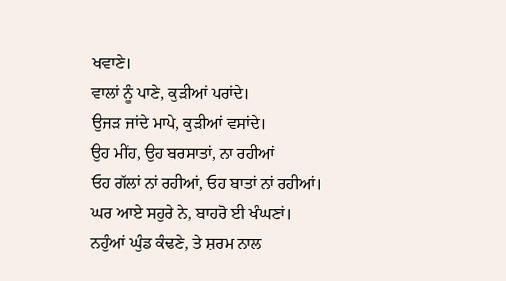ਖਵਾਣੇ।
ਵਾਲਾਂ ਨੂੰ ਪਾਣੇ, ਕੁੜੀਆਂ ਪਰਾਂਦੇ।
ਉਜੜ ਜਾਂਦੇ ਮਾਪੇ, ਕੁੜੀਆਂ ਵਸਾਂਦੇ।
ਉਹ ਮੀਂਹ, ਉਹ ਬਰਸਾਤਾਂ, ਨਾ ਰਹੀਆਂ
ਓਹ ਗੱਲਾਂ ਨਾਂ ਰਹੀਆਂ, ਓਹ ਬਾਤਾਂ ਨਾਂ ਰਹੀਆਂ।
ਘਰ ਆਏ ਸਹੁਰੇ ਨੇ, ਬਾਹਰੋ ਈ ਖੰਘਣਾਂ।
ਨਹੁੰਆਂ ਘੁੰਡ ਕੰਢਣੇ, ਤੇ ਸ਼ਰਮ ਨਾਲ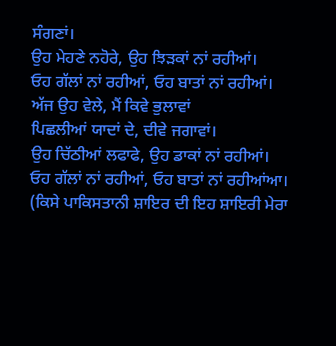ਸੰਗਣਾਂ।
ਉਹ ਮੇਹਣੇ ਨਹੋਰੇ, ਉਹ ਝਿੜਕਾਂ ਨਾਂ ਰਹੀਆਂ।
ਓਹ ਗੱਲਾਂ ਨਾਂ ਰਹੀਆਂ, ਓਹ ਬਾਤਾਂ ਨਾਂ ਰਹੀਆਂ।
ਅੱਜ ਉਹ ਵੇਲੇ, ਮੈਂ ਕਿਵੇ ਭੁਲਾਵਾਂ
ਪਿਛਲੀਆਂ ਯਾਦਾਂ ਦੇ, ਦੀਵੇ ਜਗਾਵਾਂ।
ਉਹ ਚਿੱਠੀਆਂ ਲਫਾਫੇ, ਉਹ ਡਾਕਾਂ ਨਾਂ ਰਹੀਆਂ।
ਓਹ ਗੱਲਾਂ ਨਾਂ ਰਹੀਆਂ, ਓਹ ਬਾਤਾਂ ਨਾਂ ਰਹੀਆਂਆ।
(ਕਿਸੇ ਪਾਕਿਸਤਾਨੀ ਸ਼ਾਇਰ ਦੀ ਇਹ ਸ਼ਾਇਰੀ ਮੇਰਾ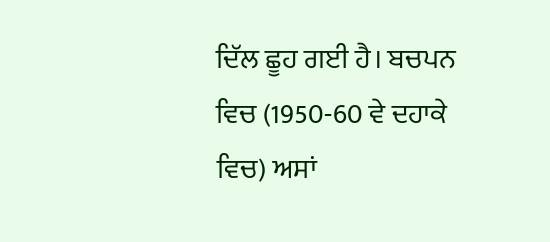ਦਿੱਲ ਛੂਹ ਗਈ ਹੈ। ਬਚਪਨ ਵਿਚ (1950-60 ਵੇ ਦਹਾਕੇ ਵਿਚ) ਅਸਾਂ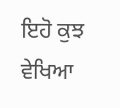ਇਹੋ ਕੁਝ ਵੇਖਿਆ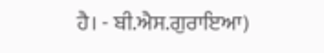ਹੈ। - ਬੀ.ਐਸ.ਗੁਰਾਇਆ)